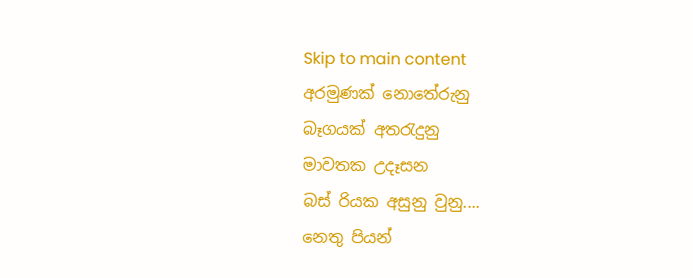Skip to main content
අරමුණක් නොතේරුනු
බෑගයක් අතරැදුනු
මාවතක උදෑසන
බස් රියක අසුනු වුනු....
නෙතු පියන්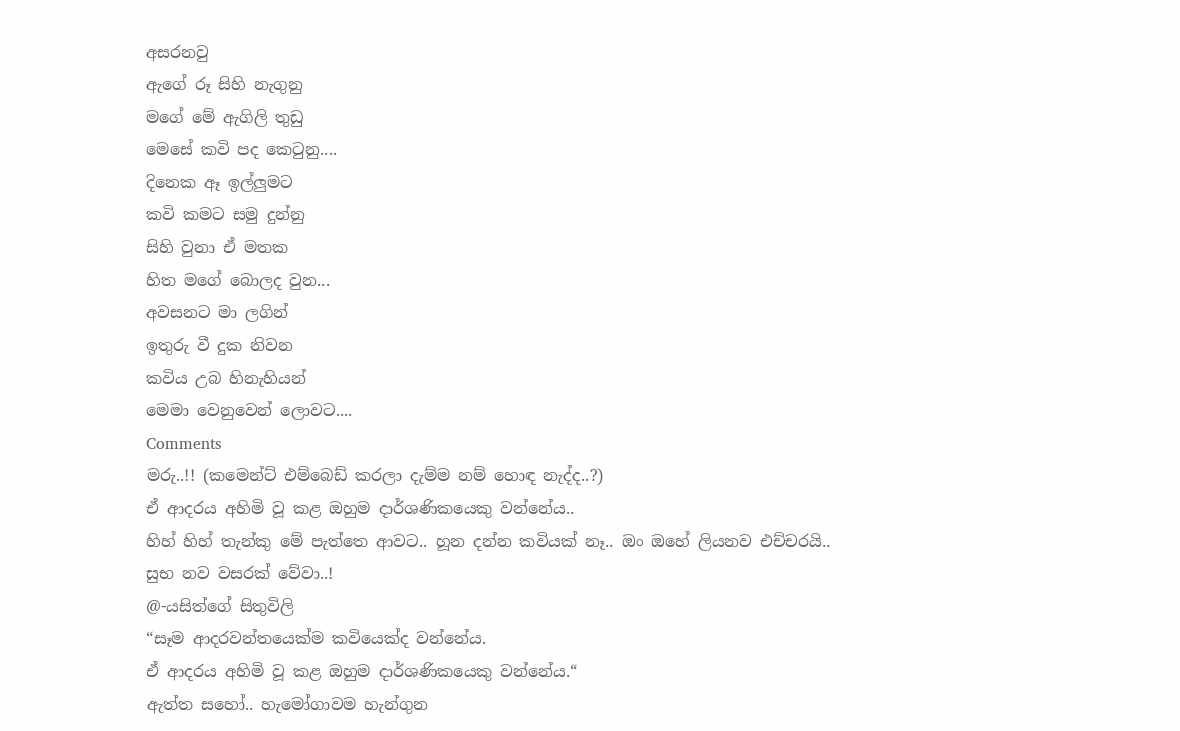අසරනවු
ඇගේ රූ සිහි නැගුනු
මගේ මේ ඇගිලි තුඩු
මෙසේ කවි පද කෙටුනු....
දිනෙක ඈ ඉල්ලුමට
කවි කමට සමු දුන්නු
සිහි වුනා ඒ මතක
හිත මගේ බොලද වුන...
අවසනට මා ලගින්
ඉතුරු වී දුක නිවන
කවිය උබ හිනැහියන්
මෙමා වෙනුවෙන් ලොවට....
Comments
මරු..!! (කමෙන්ට් එම්බෙඩ් කරලා දැම්ම නම් හොඳ නැද්ද..?)
ඒ ආදරය අහිමි වූ කළ ඔහුම දාර්ශණිකයෙකු වන්නේය..
හිහ් හිහ් තැන්කු මේ පැත්තෙ ආවට.. හූන දන්න කවියක් නෑ.. ඔං ඔහේ ලියනව එච්චරයි.. සුභ නව වසරක් වේවා..!
@-යසිත්ගේ සිතුවිලි
“සෑම ආදරවන්තයෙක්ම කවියෙක්ද වන්නේය.
ඒ ආදරය අහිමි වූ කළ ඔහුම දාර්ශණිකයෙකු වන්නේය.“
ඇත්ත සහෝ.. හැමෝගාවම හැන්ගුන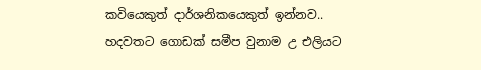කවියෙකුත් දාර්ශනිකයෙකුත් ඉන්නව.. හදවතට ගොඩක් සමීප වුනාම උ එලියට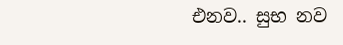එනව.. සුභ නව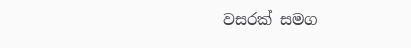වසරක් සමග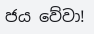ජය වේවා!